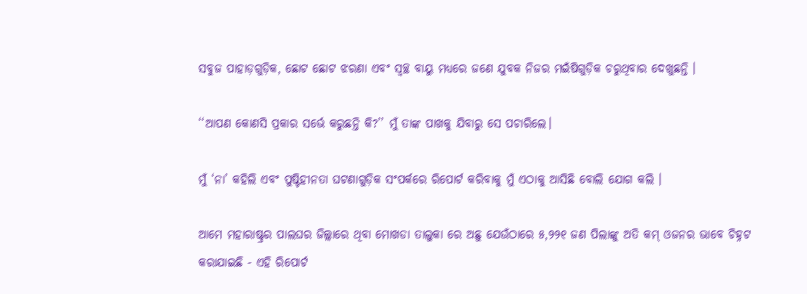ସବୁଜ ପାହାଡ଼ଗୁଡ଼ିକ, ଛୋଟ ଛୋଟ ଝରଣା ଏବଂ ସ୍ୱଚ୍ଛ ବାୟୁ ମଧ୍ୟରେ ଜଣେ ଯୁବକ ନିଜର ମଇଁଷିଗୁଡ଼ିକ ଚରୁଥିବାର ଦେଖୁଛନ୍ତି ।

‘‘ଆପଣ କୋଣସି ପ୍ରକାର ସର୍ଭେ କରୁଛନ୍ତି କି?’’ ମୁଁ ତାଙ୍କ ପାଖକୁ ଯିବାରୁ ସେ ପଚାରିଲେ।

ମୁଁ ‘ନା’ କହିଲି ଏବଂ ପୁଷ୍ଟିହୀନତା ଘଟଣାଗୁଡ଼ିକ ସଂପର୍କରେ ରିପୋର୍ଟ କରିବାକୁ ମୁଁ ଏଠାକୁ ଆସିଛି ବୋଲି ଯୋଗ କଲି ।

ଆମେ ମହାରାଷ୍ଟ୍ରର ପାଲଘର ଜିଲ୍ଲାରେ ଥିବା ମୋଖଡା ତାଲୁକା ରେ ଅଛୁ ଯେଉଁଠାରେ ୫,୨୨୧ ଜଣ ପିଲାଙ୍କୁ ଅତି କମ୍ ଓଜନର ଭାବେ ଚିହ୍ନଟ କରାଯାଇଛି - ଏହି ରିପୋର୍ଟ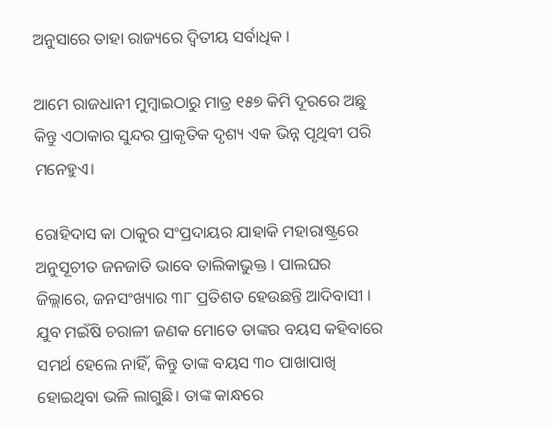ଅନୁସାରେ ତାହା ରାଜ୍ୟରେ ଦ୍ୱିତୀୟ ସର୍ବାଧିକ ।

ଆମେ ରାଜଧାନୀ ମୁମ୍ବାଇଠାରୁ ମାତ୍ର ୧୫୭ କିମି ଦୂରରେ ଅଛୁ କିନ୍ତୁ ଏଠାକାର ସୁନ୍ଦର ପ୍ରାକୃତିକ ଦୃଶ୍ୟ ଏକ ଭିନ୍ନ ପୃଥିବୀ ପରି ମନେହୁଏ।

ରୋହିଦାସ କା ଠାକୁର ସଂପ୍ରଦାୟର ଯାହାକି ମହାରାଷ୍ଟ୍ରରେ ଅନୁସୂଚୀତ ଜନଜାତି ଭାବେ ତାଲିକାଭୁକ୍ତ । ପାଲଘର ଜିଲ୍ଲାରେ, ଜନସଂଖ୍ୟାର ୩୮ ପ୍ରତିଶତ ହେଉଛନ୍ତି ଆଦିବାସୀ । ଯୁବ ମଇଁଷି ଚରାଳୀ ଜଣକ ମୋତେ ତାଙ୍କର ବୟସ କହିବାରେ ସମର୍ଥ ହେଲେ ନାହିଁ, କିନ୍ତୁ ତାଙ୍କ ବୟସ ୩୦ ପାଖାପାଖି ହୋଇଥିବା ଭଳି ଲାଗୁଛି। ତାଙ୍କ କାନ୍ଧରେ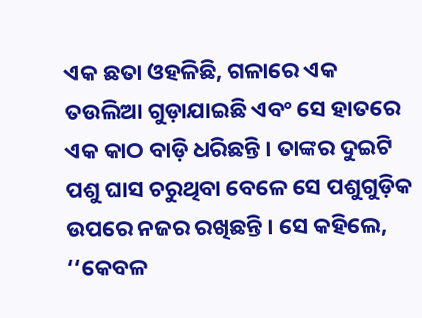ଏକ ଛତା ଓହଳିଛି, ଗଳାରେ ଏକ ତଉଲିଆ ଗୁଡ଼ାଯାଇଛି ଏବଂ ସେ ହାତରେ ଏକ କାଠ ବାଡ଼ି ଧରିଛନ୍ତି । ତାଙ୍କର ଦୁଇଟି ପଶୁ ଘାସ ଚରୁଥିବା ବେଳେ ସେ ପଶୁଗୁଡ଼ିକ ଉପରେ ନଜର ରଖିଛନ୍ତି । ସେ କହିଲେ, ‘‘କେବଳ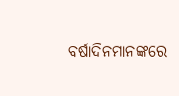ବର୍ଷାଦିନମାନଙ୍କରେ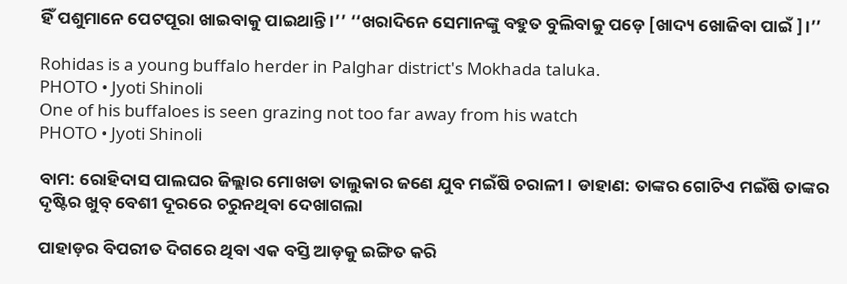ହିଁ ପଶୁମାନେ ପେଟପୂରା ଖାଇବାକୁ ପାଇଥାନ୍ତି ।’’ ‘‘ଖରାଦିନେ ସେମାନଙ୍କୁ ବହୁତ ବୁଲିବାକୁ ପଡ଼େ [ଖାଦ୍ୟ ଖୋଜିବା ପାଇଁ ]।’’

Rohidas is a young buffalo herder in Palghar district's Mokhada taluka.
PHOTO • Jyoti Shinoli
One of his buffaloes is seen grazing not too far away from his watch
PHOTO • Jyoti Shinoli

ବାମ: ରୋହିଦାସ ପାଲଘର ଜିଲ୍ଲାର ମୋଖଡା ତାଲୁକାର ଜଣେ ଯୁବ ମଇଁଷି ଚରାଳୀ । ଡାହାଣ: ତାଙ୍କର ଗୋଟିଏ ମଇଁଷି ତାଙ୍କର ଦୃଷ୍ଟିର ଖୁବ୍ ବେଶୀ ଦୂରରେ ଚରୁନଥିବା ଦେଖାଗଲା

ପାହାଡ଼ର ବିପରୀତ ଦିଗରେ ଥିବା ଏକ ବସ୍ତି ଆଡ଼କୁ ଇଙ୍ଗିତ କରି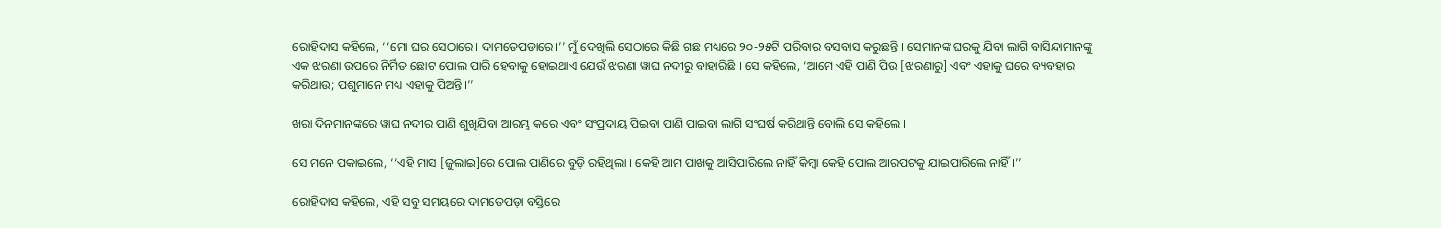ରୋହିଦାସ କହିଲେ, ‘‘ମୋ ଘର ସେଠାରେ। ଦାମତେପଡାରେ।’’ ମୁଁ ଦେଖିଲି ସେଠାରେ କିଛି ଗଛ ମଧ୍ୟରେ ୨୦-୨୫ଟି ପରିବାର ବସବାସ କରୁଛନ୍ତି । ସେମାନଙ୍କ ଘରକୁ ଯିବା ଲାଗି ବାସିନ୍ଦାମାନଙ୍କୁ ଏକ ଝରଣା ଉପରେ ନିର୍ମିତ ଛୋଟ ପୋଲ ପାରି ହେବାକୁ ହୋଇଥାଏ ଯେଉଁ ଝରଣା ୱାଘ ନଦୀରୁ ବାହାରିଛି । ସେ କହିଲେ, ‘ଆମେ ଏହି ପାଣି ପିଉ [ଝରଣାରୁ] ଏବଂ ଏହାକୁ ଘରେ ବ୍ୟବହାର କରିଥାଉ; ପଶୁମାନେ ମଧ୍ୟ ଏହାକୁ ପିଅନ୍ତି।’’

ଖରା ଦିନମାନଙ୍କରେ ୱାଘ ନଦୀର ପାଣି ଶୁଖିଯିବା ଆରମ୍ଭ କରେ ଏବଂ ସଂପ୍ରଦାୟ ପିଇବା ପାଣି ପାଇବା ଲାଗି ସଂଘର୍ଷ କରିଥାନ୍ତି ବୋଲି ସେ କହିଲେ ।

ସେ ମନେ ପକାଇଲେ, ‘‘ଏହି ମାସ [ଜୁଲାଇ]ରେ ପୋଲ ପାଣିରେ ବୁଡ଼ି ରହିଥିଲା । କେହି ଆମ ପାଖକୁ ଆସିପାରିଲେ ନାହିଁ କିମ୍ବା କେହି ପୋଲ ଆରପଟକୁ ଯାଇପାରିଲେ ନାହିଁ ।’’

ରୋହିଦାସ କହିଲେ, ଏହି ସବୁ ସମୟରେ ଦାମତେପଡ଼ା ବସ୍ତିରେ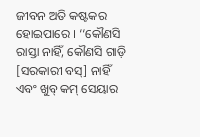ଜୀବନ ଅତି କଷ୍ଟକର ହୋଇପାରେ । ‘‘କୌଣସି ରାସ୍ତା ନାହିଁ, କୌଣସି ଗାଡ଼ି [ସରକାରୀ ବସ୍] ନାହିଁ ଏବଂ ଖୁବ୍ କମ୍ ସେୟାର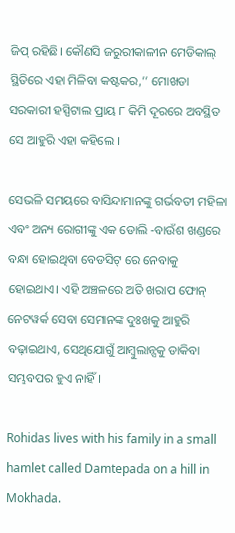ଜିପ୍ ରହିଛି। କୌଣସି ଜରୁରୀକାଳୀନ ମେଡିକାଲ୍ ସ୍ଥିତିରେ ଏହା ମିଳିବା କଷ୍ଟକର,’’ ମୋଖଡା ସରକାରୀ ହସ୍ପିଟାଲ ପ୍ରାୟ ୮ କିମି ଦୂରରେ ଅବସ୍ଥିତ ସେ ଆହୁରି ଏହା କହିଲେ ।

ସେଭଳି ସମୟରେ ବାସିନ୍ଦାମାନଙ୍କୁ ଗର୍ଭବତୀ ମହିଳା ଏବଂ ଅନ୍ୟ ରୋଗୀଙ୍କୁ ଏକ ଡୋଲି -ବାଉଁଶ ଖଣ୍ଡରେ ବନ୍ଧା ହୋଇଥିବା ବେଡସିଟ୍ ରେ ନେବାକୁ ହୋଇଥାଏ। ଏହି ଅଞ୍ଚଳରେ ଅତି ଖରାପ ଫୋନ୍ ନେଟୱର୍କ ସେବା ସେମାନଙ୍କ ଦୁଃଖକୁ ଆହୁରି ବଢ଼ାଇଥାଏ, ସେଥିଯୋଗୁଁ ଆମ୍ବୁଲାନ୍ସକୁ ଡାକିବା ସମ୍ଭବପର ହୁଏ ନାହିଁ।

Rohidas lives with his family in a small hamlet called Damtepada on a hill in Mokhada.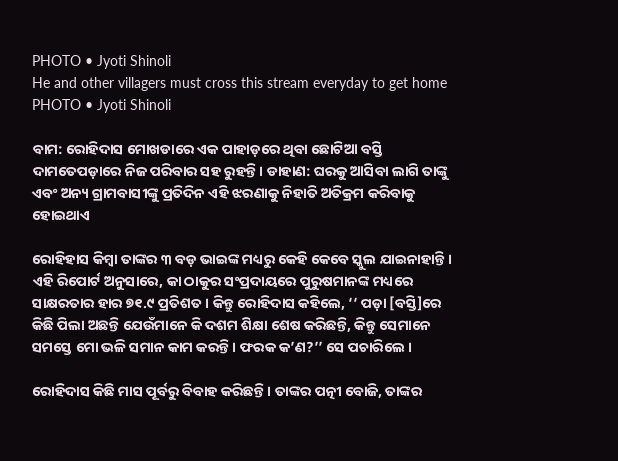PHOTO • Jyoti Shinoli
He and other villagers must cross this stream everyday to get home
PHOTO • Jyoti Shinoli

ବାମ: ରୋହିଦାସ ମୋଖଡାରେ ଏକ ପାହାଡ଼ରେ ଥିବା ଛୋଟିଆ ବସ୍ତି ଦାମତେପଡ଼ାରେ ନିଜ ପରିବାର ସହ ରୁହନ୍ତି। ଡାହାଣ: ଘରକୁ ଆସିବା ଲାଗି ତାଙ୍କୁ ଏବଂ ଅନ୍ୟ ଗ୍ରାମବାସୀଙ୍କୁ ପ୍ରତିଦିନ ଏହି ଝରଣାକୁ ନିହାତି ଅତିକ୍ରମ କରିବାକୁ ହୋଇଥାଏ

ରୋହିହାସ କିମ୍ବା ତାଙ୍କର ୩ ବଡ଼ ଭାଇଙ୍କ ମଧ୍ୟରୁ କେହି କେବେ ସ୍କୁଲ ଯାଇନାହାନ୍ତି । ଏହି ରିପୋର୍ଟ ଅନୁସାରେ, କା ଠାକୁର ସଂପ୍ରଦାୟରେ ପୁରୁଷମାନଙ୍କ ମଧ୍ୟରେ ସାକ୍ଷରତାର ହାର ୭୧.୯ ପ୍ରତିଶତ । କିନ୍ତୁ ରୋହିଦାସ କହିଲେ, ‘‘ ପଡ଼ା [ବସ୍ତି]ରେ କିଛି ପିଲା ଅଛନ୍ତି ଯେଉଁମାନେ କି ଦଶମ ଶିକ୍ଷା ଶେଷ କରିଛନ୍ତି, କିନ୍ତୁ ସେମାନେ ସମସ୍ତେ ମୋ ଭଳି ସମାନ କାମ କରନ୍ତି । ଫରକ କ’ଣ?’’ ସେ ପଚାରିଲେ ।

ରୋହିଦାସ କିଛି ମାସ ପୂର୍ବରୁ ବିବାହ କରିଛନ୍ତି । ତାଙ୍କର ପତ୍ନୀ ବୋଜି, ତାଙ୍କର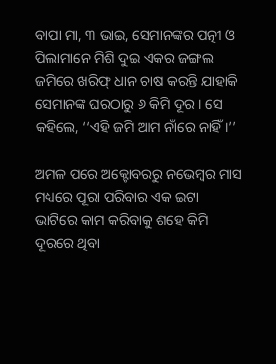ବାପା ମା, ୩ ଭାଇ, ସେମାନଙ୍କର ପତ୍ନୀ ଓ ପିଲାମାନେ ମିଶି ଦୁଇ ଏକର ଜଙ୍ଗଲ ଜମିରେ ଖରିଫ୍ ଧାନ ଚାଷ କରନ୍ତି ଯାହାକି ସେମାନଙ୍କ ଘରଠାରୁ ୬ କିମି ଦୂର । ସେ କହିଲେ, ‘‘ଏହି ଜମି ଆମ ନାଁରେ ନାହିଁ ।’’

ଅମଳ ପରେ ଅକ୍ଟୋବରରୁ ନଭେମ୍ବର ମାସ ମଧ୍ୟରେ ପୂରା ପରିବାର ଏକ ଇଟା ଭାଟିରେ କାମ କରିବାକୁ ଶହେ କିମି ଦୂରରେ ଥିବା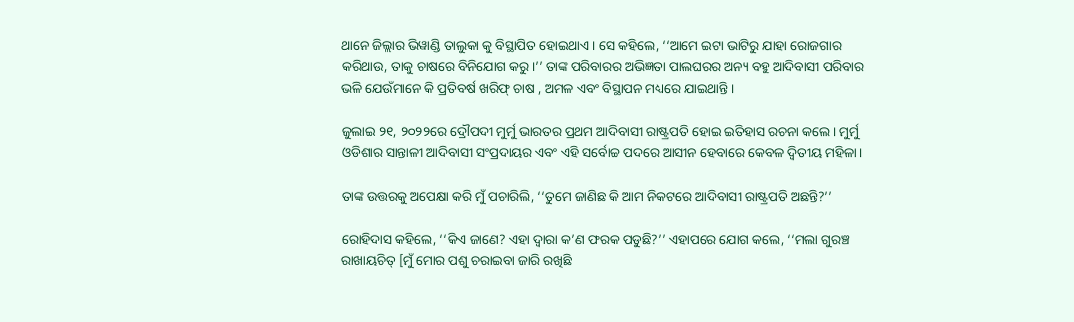ଥାନେ ଜିଲ୍ଲାର ଭିୱାଣ୍ଡି ତାଲୁକା କୁ ବିସ୍ଥାପିତ ହୋଇଥାଏ । ସେ କହିଲେ, ‘‘ଆମେ ଇଟା ଭାଟିରୁ ଯାହା ରୋଜଗାର କରିଥାଉ, ତାକୁ ଚାଷରେ ବିନିଯୋଗ କରୁ।’’ ତାଙ୍କ ପରିବାରର ଅଭିଜ୍ଞତା ପାଲଘରର ଅନ୍ୟ ବହୁ ଆଦିବାସୀ ପରିବାର ଭଳି ଯେଉଁମାନେ କି ପ୍ରତିବର୍ଷ ଖରିଫ୍ ଚାଷ , ଅମଳ ଏବଂ ବିସ୍ଥାପନ ମଧ୍ୟରେ ଯାଇଥାନ୍ତି ।

ଜୁଲାଇ ୨୧, ୨୦୨୨ରେ ଦ୍ରୌପଦୀ ମୁର୍ମୁ ଭାରତର ପ୍ରଥମ ଆଦିବାସୀ ରାଷ୍ଟ୍ରପତି ହୋଇ ଇତିହାସ ରଚନା କଲେ। ମୁର୍ମୁ ଓଡିଶାର ସାନ୍ତାଳୀ ଆଦିବାସୀ ସଂପ୍ରଦାୟର ଏବଂ ଏହି ସର୍ବୋଚ୍ଚ ପଦରେ ଆସୀନ ହେବାରେ କେବଳ ଦ୍ୱିତୀୟ ମହିଳା।

ତାଙ୍କ ଉତ୍ତରକୁ ଅପେକ୍ଷା କରି ମୁଁ ପଚାରିଲି, ‘‘ତୁମେ ଜାଣିଛ କି ଆମ ନିକଟରେ ଆଦିବାସୀ ରାଷ୍ଟ୍ରପତି ଅଛନ୍ତି?’’

ରୋହିଦାସ କହିଲେ, ‘‘କିଏ ଜାଣେ? ଏହା ଦ୍ୱାରା କ’ଣ ଫରକ ପଡୁଛି?’’ ଏହାପରେ ଯୋଗ କଲେ, ‘‘ମଲା ଗୁରଞ୍ଚ ରାଖାୟଚିତ୍ [ମୁଁ ମୋର ପଶୁ ଚରାଇବା ଜାରି ରଖିଛି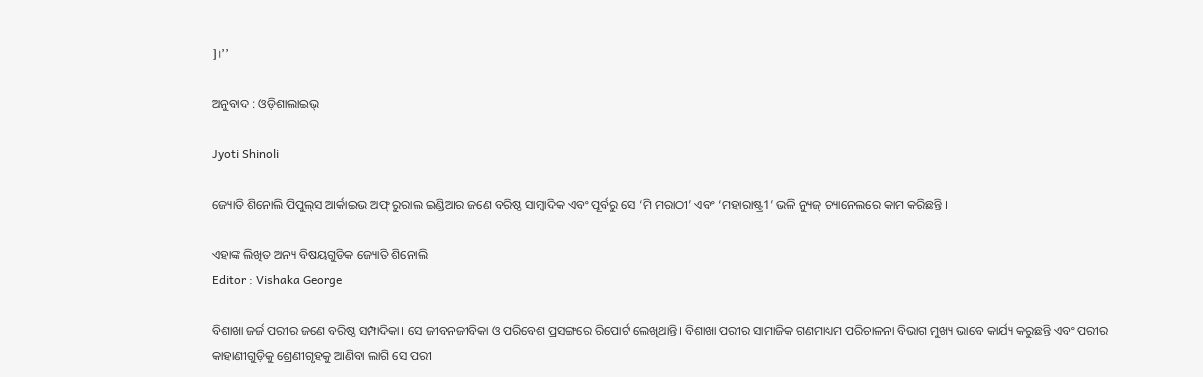]।’’

ଅନୁବାଦ : ଓଡ଼ିଶାଲାଇଭ୍‍

Jyoti Shinoli

ଜ୍ୟୋତି ଶିନୋଲି ପିପୁଲ୍‌ସ ଆର୍କାଇଭ ଅଫ୍‌ ରୁରାଲ ଇଣ୍ଡିଆର ଜଣେ ବରିଷ୍ଠ ସାମ୍ବାଦିକ ଏବଂ ପୂର୍ବରୁ ସେ ‘ମି ମରାଠୀ’ ଏବଂ ‘ମହାରାଷ୍ଟ୍ର1’ ଭଳି ନ୍ୟୁଜ୍‌ ଚ୍ୟାନେଲରେ କାମ କରିଛନ୍ତି ।

ଏହାଙ୍କ ଲିଖିତ ଅନ୍ୟ ବିଷୟଗୁଡିକ ଜ୍ୟୋତି ଶିନୋଲି
Editor : Vishaka George

ବିଶାଖା ଜର୍ଜ ପରୀର ଜଣେ ବରିଷ୍ଠ ସମ୍ପାଦିକା। ସେ ଜୀବନଜୀବିକା ଓ ପରିବେଶ ପ୍ରସଙ୍ଗରେ ରିପୋର୍ଟ ଲେଖିଥାନ୍ତି। ବିଶାଖା ପରୀର ସାମାଜିକ ଗଣମାଧ୍ୟମ ପରିଚାଳନା ବିଭାଗ ମୁଖ୍ୟ ଭାବେ କାର୍ଯ୍ୟ କରୁଛନ୍ତି ଏବଂ ପରୀର କାହାଣୀଗୁଡ଼ିକୁ ଶ୍ରେଣୀଗୃହକୁ ଆଣିବା ଲାଗି ସେ ପରୀ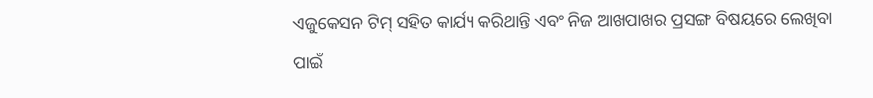ଏଜୁକେସନ ଟିମ୍‌ ସହିତ କାର୍ଯ୍ୟ କରିଥାନ୍ତି ଏବଂ ନିଜ ଆଖପାଖର ପ୍ରସଙ୍ଗ ବିଷୟରେ ଲେଖିବା ପାଇଁ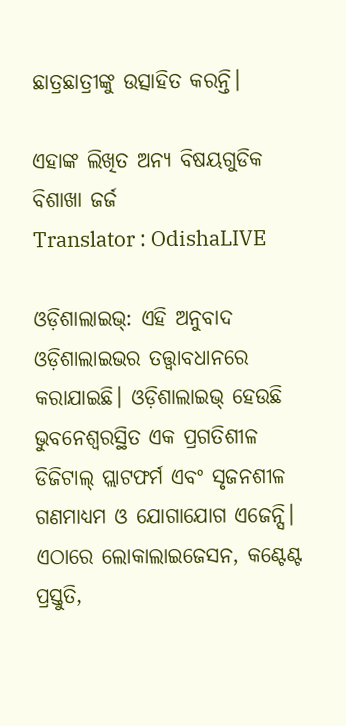ଛାତ୍ରଛାତ୍ରୀଙ୍କୁ ଉତ୍ସାହିତ କରନ୍ତି।

ଏହାଙ୍କ ଲିଖିତ ଅନ୍ୟ ବିଷୟଗୁଡିକ ବିଶାଖା ଜର୍ଜ
Translator : OdishaLIVE

ଓଡ଼ିଶାଲାଇଭ୍: ଏହି ଅନୁବାଦ ଓଡ଼ିଶାଲାଇଭର ତତ୍ତ୍ୱାବଧାନରେ କରାଯାଇଛି। ଓଡ଼ିଶାଲାଇଭ୍ ହେଉଛି ଭୁବନେଶ୍ୱରସ୍ଥିତ ଏକ ପ୍ରଗତିଶୀଳ ଡିଜିଟାଲ୍ ପ୍ଲାଟଫର୍ମ ଏବଂ ସୃଜନଶୀଳ ଗଣମାଧ୍ୟମ ଓ ଯୋଗାଯୋଗ ଏଜେନ୍ସି। ଏଠାରେ ଲୋକାଲାଇଜେସନ, କଣ୍ଟେଣ୍ଟ ପ୍ରସ୍ତୁତି,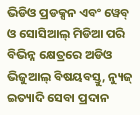ଭିଡିଓ ପ୍ରଡକ୍ସନ ଏବଂ ୱେବ୍ ଓ ସୋସିଆଲ୍ ମିଡିଆ ପରି ବିଭିନ୍ନ କ୍ଷେତ୍ରରେ ଅଡିଓ ଭିଜୁଆଲ୍‌ ବିଷୟବସ୍ତୁ, ନ୍ୟୁଜ୍ ଇତ୍ୟାଦି ସେବା ପ୍ରଦାନ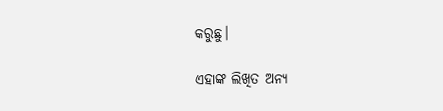କରୁଛୁ।

ଏହାଙ୍କ ଲିଖିତ ଅନ୍ୟ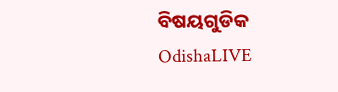ବିଷୟଗୁଡିକ OdishaLIVE